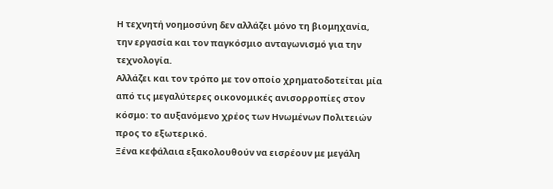Η τεχνητή νοημοσύνη δεν αλλάζει μόνο τη βιομηχανία, την εργασία και τον παγκόσμιο ανταγωνισμό για την τεχνολογία.
Αλλάζει και τον τρόπο με τον οποίο χρηματοδοτείται μία από τις μεγαλύτερες οικονομικές ανισορροπίες στον κόσμο: το αυξανόμενο χρέος των Ηνωμένων Πολιτειών προς το εξωτερικό.
Ξένα κεφάλαια εξακολουθούν να εισρέουν με μεγάλη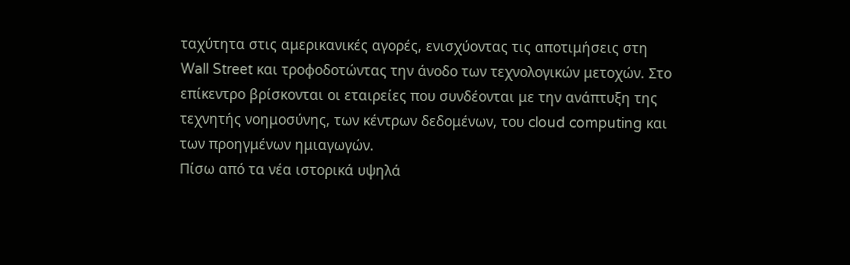ταχύτητα στις αμερικανικές αγορές, ενισχύοντας τις αποτιμήσεις στη Wall Street και τροφοδοτώντας την άνοδο των τεχνολογικών μετοχών. Στο επίκεντρο βρίσκονται οι εταιρείες που συνδέονται με την ανάπτυξη της τεχνητής νοημοσύνης, των κέντρων δεδομένων, του cloud computing και των προηγμένων ημιαγωγών.
Πίσω από τα νέα ιστορικά υψηλά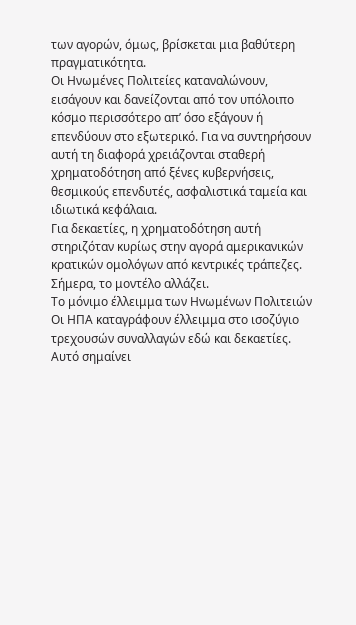των αγορών, όμως, βρίσκεται μια βαθύτερη πραγματικότητα.
Οι Ηνωμένες Πολιτείες καταναλώνουν, εισάγουν και δανείζονται από τον υπόλοιπο κόσμο περισσότερο απ’ όσο εξάγουν ή επενδύουν στο εξωτερικό. Για να συντηρήσουν αυτή τη διαφορά χρειάζονται σταθερή χρηματοδότηση από ξένες κυβερνήσεις, θεσμικούς επενδυτές, ασφαλιστικά ταμεία και ιδιωτικά κεφάλαια.
Για δεκαετίες, η χρηματοδότηση αυτή στηριζόταν κυρίως στην αγορά αμερικανικών κρατικών ομολόγων από κεντρικές τράπεζες.
Σήμερα, το μοντέλο αλλάζει.
Το μόνιμο έλλειμμα των Ηνωμένων Πολιτειών
Οι ΗΠΑ καταγράφουν έλλειμμα στο ισοζύγιο τρεχουσών συναλλαγών εδώ και δεκαετίες.
Αυτό σημαίνει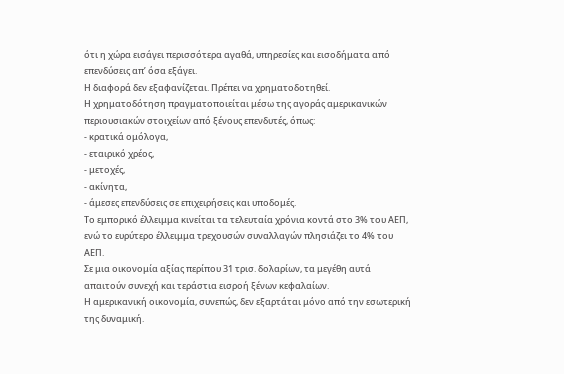ότι η χώρα εισάγει περισσότερα αγαθά, υπηρεσίες και εισοδήματα από επενδύσεις απ’ όσα εξάγει.
Η διαφορά δεν εξαφανίζεται. Πρέπει να χρηματοδοτηθεί.
Η χρηματοδότηση πραγματοποιείται μέσω της αγοράς αμερικανικών περιουσιακών στοιχείων από ξένους επενδυτές, όπως:
- κρατικά ομόλογα,
- εταιρικό χρέος,
- μετοχές,
- ακίνητα,
- άμεσες επενδύσεις σε επιχειρήσεις και υποδομές.
Το εμπορικό έλλειμμα κινείται τα τελευταία χρόνια κοντά στο 3% του ΑΕΠ, ενώ το ευρύτερο έλλειμμα τρεχουσών συναλλαγών πλησιάζει το 4% του ΑΕΠ.
Σε μια οικονομία αξίας περίπου 31 τρισ. δολαρίων, τα μεγέθη αυτά απαιτούν συνεχή και τεράστια εισροή ξένων κεφαλαίων.
Η αμερικανική οικονομία, συνεπώς, δεν εξαρτάται μόνο από την εσωτερική της δυναμική.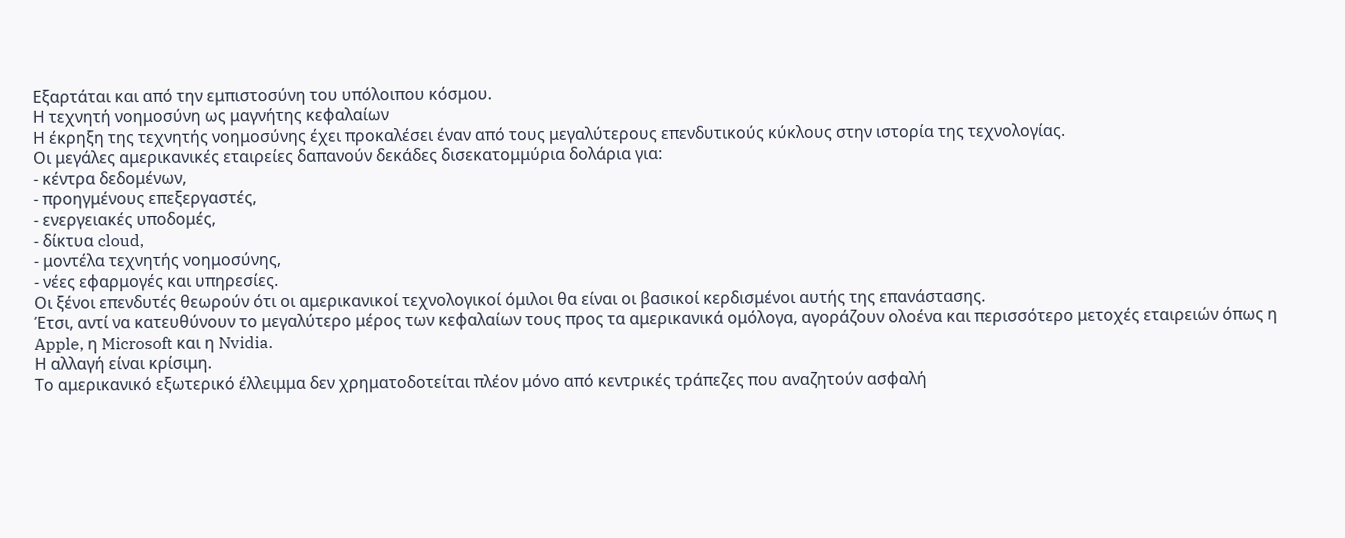Εξαρτάται και από την εμπιστοσύνη του υπόλοιπου κόσμου.
Η τεχνητή νοημοσύνη ως μαγνήτης κεφαλαίων
Η έκρηξη της τεχνητής νοημοσύνης έχει προκαλέσει έναν από τους μεγαλύτερους επενδυτικούς κύκλους στην ιστορία της τεχνολογίας.
Οι μεγάλες αμερικανικές εταιρείες δαπανούν δεκάδες δισεκατομμύρια δολάρια για:
- κέντρα δεδομένων,
- προηγμένους επεξεργαστές,
- ενεργειακές υποδομές,
- δίκτυα cloud,
- μοντέλα τεχνητής νοημοσύνης,
- νέες εφαρμογές και υπηρεσίες.
Οι ξένοι επενδυτές θεωρούν ότι οι αμερικανικοί τεχνολογικοί όμιλοι θα είναι οι βασικοί κερδισμένοι αυτής της επανάστασης.
Έτσι, αντί να κατευθύνουν το μεγαλύτερο μέρος των κεφαλαίων τους προς τα αμερικανικά ομόλογα, αγοράζουν ολοένα και περισσότερο μετοχές εταιρειών όπως η Apple, η Microsoft και η Nvidia.
Η αλλαγή είναι κρίσιμη.
Το αμερικανικό εξωτερικό έλλειμμα δεν χρηματοδοτείται πλέον μόνο από κεντρικές τράπεζες που αναζητούν ασφαλή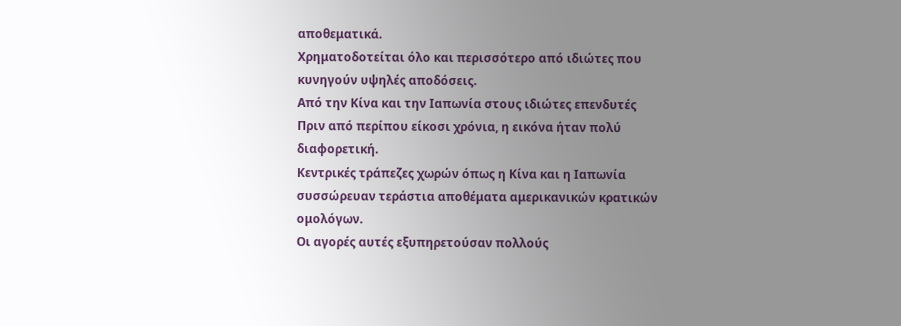αποθεματικά.
Χρηματοδοτείται όλο και περισσότερο από ιδιώτες που κυνηγούν υψηλές αποδόσεις.
Από την Κίνα και την Ιαπωνία στους ιδιώτες επενδυτές
Πριν από περίπου είκοσι χρόνια, η εικόνα ήταν πολύ διαφορετική.
Κεντρικές τράπεζες χωρών όπως η Κίνα και η Ιαπωνία συσσώρευαν τεράστια αποθέματα αμερικανικών κρατικών ομολόγων.
Οι αγορές αυτές εξυπηρετούσαν πολλούς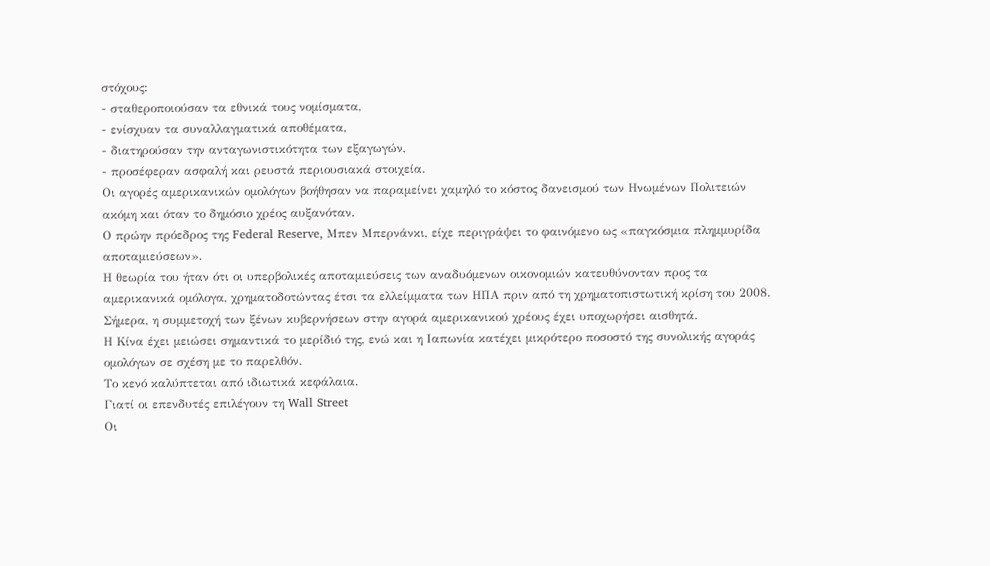στόχους:
- σταθεροποιούσαν τα εθνικά τους νομίσματα,
- ενίσχυαν τα συναλλαγματικά αποθέματα,
- διατηρούσαν την ανταγωνιστικότητα των εξαγωγών,
- προσέφεραν ασφαλή και ρευστά περιουσιακά στοιχεία.
Οι αγορές αμερικανικών ομολόγων βοήθησαν να παραμείνει χαμηλό το κόστος δανεισμού των Ηνωμένων Πολιτειών ακόμη και όταν το δημόσιο χρέος αυξανόταν.
Ο πρώην πρόεδρος της Federal Reserve, Μπεν Μπερνάνκι, είχε περιγράψει το φαινόμενο ως «παγκόσμια πλημμυρίδα αποταμιεύσεων».
Η θεωρία του ήταν ότι οι υπερβολικές αποταμιεύσεις των αναδυόμενων οικονομιών κατευθύνονταν προς τα αμερικανικά ομόλογα, χρηματοδοτώντας έτσι τα ελλείμματα των ΗΠΑ πριν από τη χρηματοπιστωτική κρίση του 2008.
Σήμερα, η συμμετοχή των ξένων κυβερνήσεων στην αγορά αμερικανικού χρέους έχει υποχωρήσει αισθητά.
Η Κίνα έχει μειώσει σημαντικά το μερίδιό της, ενώ και η Ιαπωνία κατέχει μικρότερο ποσοστό της συνολικής αγοράς ομολόγων σε σχέση με το παρελθόν.
Το κενό καλύπτεται από ιδιωτικά κεφάλαια.
Γιατί οι επενδυτές επιλέγουν τη Wall Street
Οι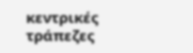κεντρικές τράπεζες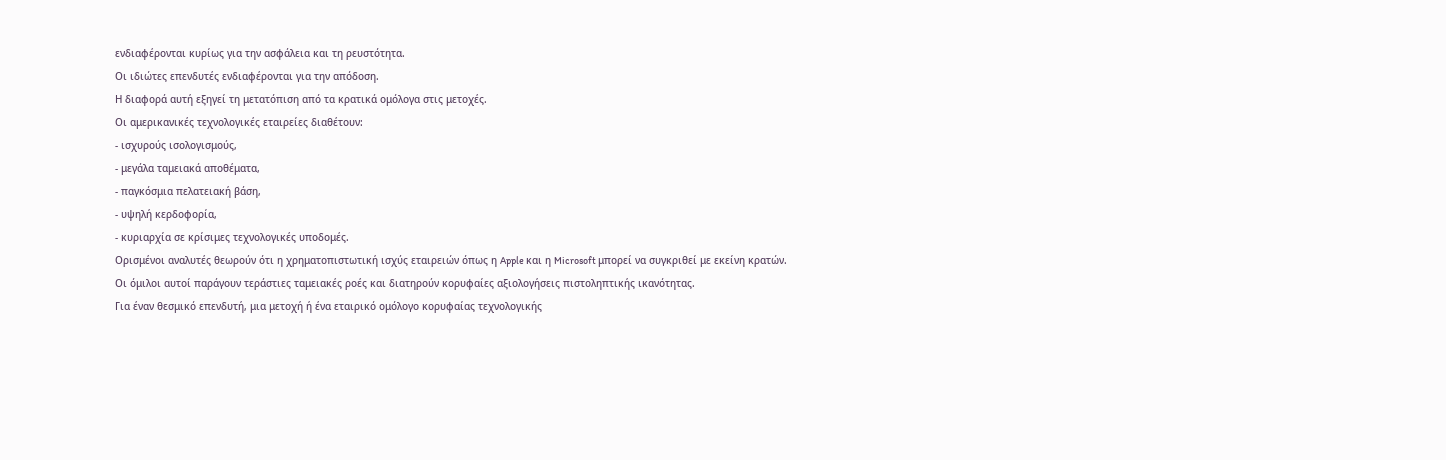ενδιαφέρονται κυρίως για την ασφάλεια και τη ρευστότητα.
Οι ιδιώτες επενδυτές ενδιαφέρονται για την απόδοση.
Η διαφορά αυτή εξηγεί τη μετατόπιση από τα κρατικά ομόλογα στις μετοχές.
Οι αμερικανικές τεχνολογικές εταιρείες διαθέτουν:
- ισχυρούς ισολογισμούς,
- μεγάλα ταμειακά αποθέματα,
- παγκόσμια πελατειακή βάση,
- υψηλή κερδοφορία,
- κυριαρχία σε κρίσιμες τεχνολογικές υποδομές.
Ορισμένοι αναλυτές θεωρούν ότι η χρηματοπιστωτική ισχύς εταιρειών όπως η Apple και η Microsoft μπορεί να συγκριθεί με εκείνη κρατών.
Οι όμιλοι αυτοί παράγουν τεράστιες ταμειακές ροές και διατηρούν κορυφαίες αξιολογήσεις πιστοληπτικής ικανότητας.
Για έναν θεσμικό επενδυτή, μια μετοχή ή ένα εταιρικό ομόλογο κορυφαίας τεχνολογικής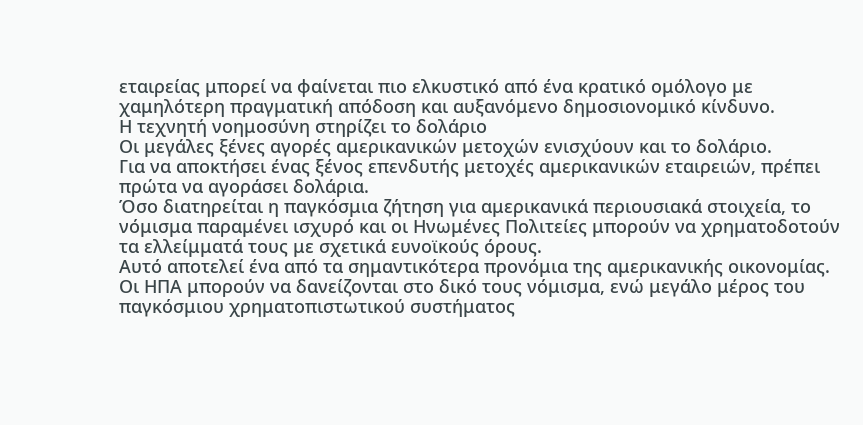εταιρείας μπορεί να φαίνεται πιο ελκυστικό από ένα κρατικό ομόλογο με χαμηλότερη πραγματική απόδοση και αυξανόμενο δημοσιονομικό κίνδυνο.
Η τεχνητή νοημοσύνη στηρίζει το δολάριο
Οι μεγάλες ξένες αγορές αμερικανικών μετοχών ενισχύουν και το δολάριο.
Για να αποκτήσει ένας ξένος επενδυτής μετοχές αμερικανικών εταιρειών, πρέπει πρώτα να αγοράσει δολάρια.
Όσο διατηρείται η παγκόσμια ζήτηση για αμερικανικά περιουσιακά στοιχεία, το νόμισμα παραμένει ισχυρό και οι Ηνωμένες Πολιτείες μπορούν να χρηματοδοτούν τα ελλείμματά τους με σχετικά ευνοϊκούς όρους.
Αυτό αποτελεί ένα από τα σημαντικότερα προνόμια της αμερικανικής οικονομίας.
Οι ΗΠΑ μπορούν να δανείζονται στο δικό τους νόμισμα, ενώ μεγάλο μέρος του παγκόσμιου χρηματοπιστωτικού συστήματος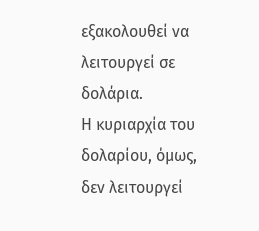εξακολουθεί να λειτουργεί σε δολάρια.
Η κυριαρχία του δολαρίου, όμως, δεν λειτουργεί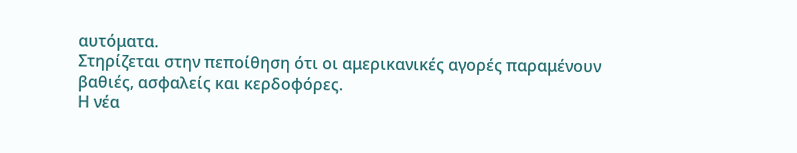αυτόματα.
Στηρίζεται στην πεποίθηση ότι οι αμερικανικές αγορές παραμένουν βαθιές, ασφαλείς και κερδοφόρες.
Η νέα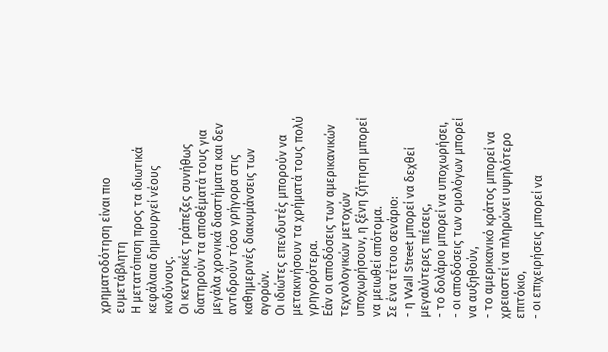χρηματοδότηση είναι πιο ευμετάβλητη
Η μετατόπιση προς τα ιδιωτικά κεφάλαια δημιουργεί νέους κινδύνους.
Οι κεντρικές τράπεζες συνήθως διατηρούν τα αποθέματά τους για μεγάλα χρονικά διαστήματα και δεν αντιδρούν τόσο γρήγορα στις καθημερινές διακυμάνσεις των αγορών.
Οι ιδιώτες επενδυτές μπορούν να μετακινήσουν τα χρήματά τους πολύ γρηγορότερα.
Εάν οι αποδόσεις των αμερικανικών τεχνολογικών μετοχών υποχωρήσουν, η ξένη ζήτηση μπορεί να μειωθεί απότομα.
Σε ένα τέτοιο σενάριο:
- η Wall Street μπορεί να δεχθεί μεγαλύτερες πιέσεις,
- το δολάριο μπορεί να υποχωρήσει,
- οι αποδόσεις των ομολόγων μπορεί να αυξηθούν,
- το αμερικανικό κράτος μπορεί να χρειαστεί να πληρώνει υψηλότερο επιτόκιο,
- οι επιχειρήσεις μπορεί να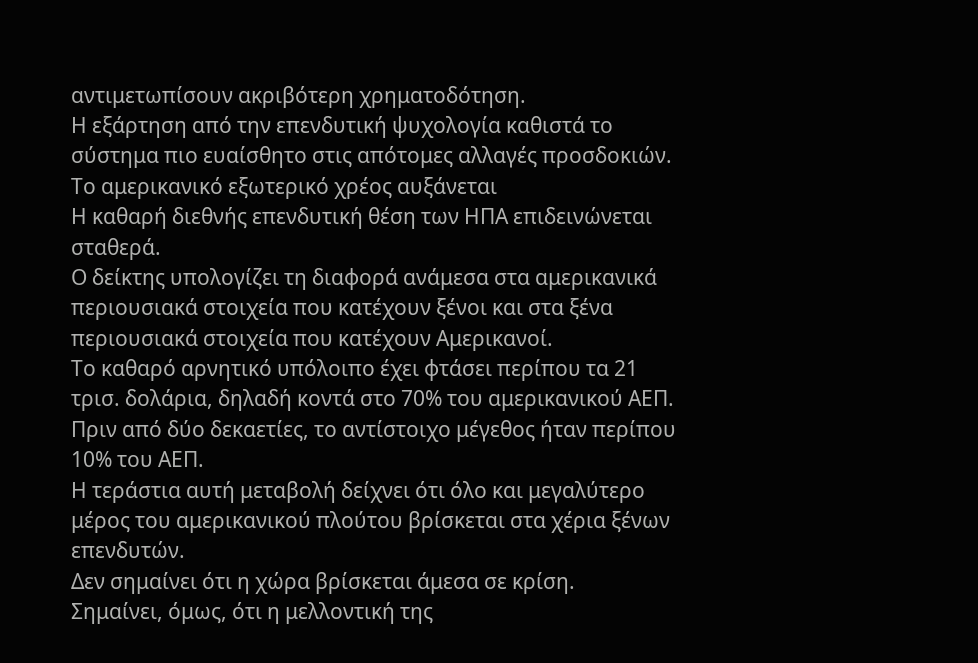αντιμετωπίσουν ακριβότερη χρηματοδότηση.
Η εξάρτηση από την επενδυτική ψυχολογία καθιστά το σύστημα πιο ευαίσθητο στις απότομες αλλαγές προσδοκιών.
Το αμερικανικό εξωτερικό χρέος αυξάνεται
Η καθαρή διεθνής επενδυτική θέση των ΗΠΑ επιδεινώνεται σταθερά.
Ο δείκτης υπολογίζει τη διαφορά ανάμεσα στα αμερικανικά περιουσιακά στοιχεία που κατέχουν ξένοι και στα ξένα περιουσιακά στοιχεία που κατέχουν Αμερικανοί.
Το καθαρό αρνητικό υπόλοιπο έχει φτάσει περίπου τα 21 τρισ. δολάρια, δηλαδή κοντά στο 70% του αμερικανικού ΑΕΠ.
Πριν από δύο δεκαετίες, το αντίστοιχο μέγεθος ήταν περίπου 10% του ΑΕΠ.
Η τεράστια αυτή μεταβολή δείχνει ότι όλο και μεγαλύτερο μέρος του αμερικανικού πλούτου βρίσκεται στα χέρια ξένων επενδυτών.
Δεν σημαίνει ότι η χώρα βρίσκεται άμεσα σε κρίση.
Σημαίνει, όμως, ότι η μελλοντική της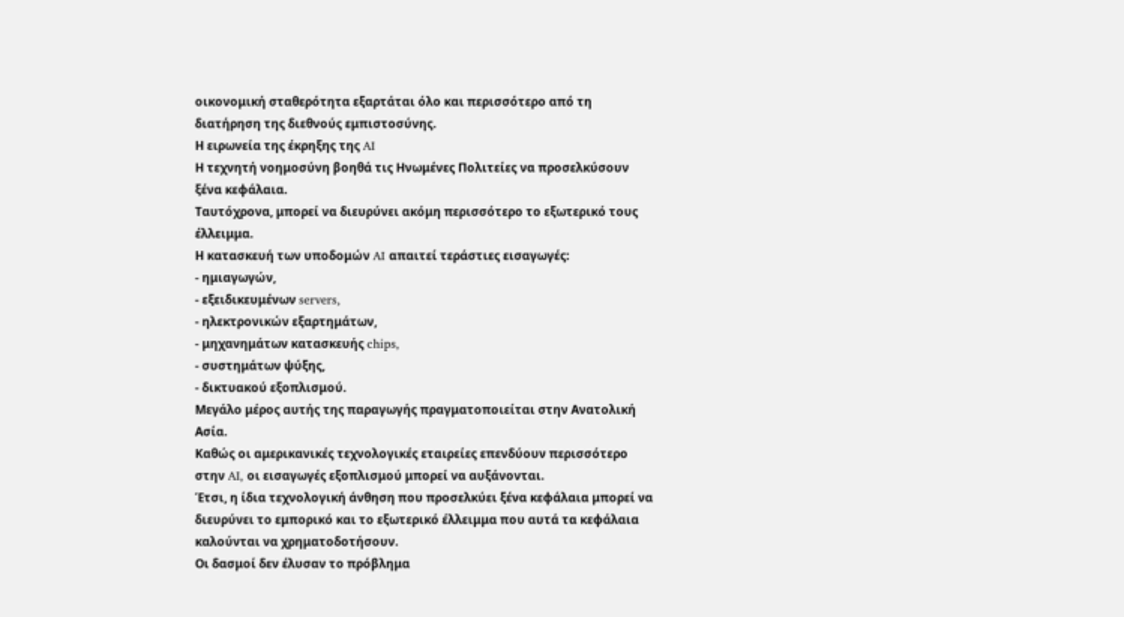οικονομική σταθερότητα εξαρτάται όλο και περισσότερο από τη διατήρηση της διεθνούς εμπιστοσύνης.
Η ειρωνεία της έκρηξης της AI
Η τεχνητή νοημοσύνη βοηθά τις Ηνωμένες Πολιτείες να προσελκύσουν ξένα κεφάλαια.
Ταυτόχρονα, μπορεί να διευρύνει ακόμη περισσότερο το εξωτερικό τους έλλειμμα.
Η κατασκευή των υποδομών AI απαιτεί τεράστιες εισαγωγές:
- ημιαγωγών,
- εξειδικευμένων servers,
- ηλεκτρονικών εξαρτημάτων,
- μηχανημάτων κατασκευής chips,
- συστημάτων ψύξης,
- δικτυακού εξοπλισμού.
Μεγάλο μέρος αυτής της παραγωγής πραγματοποιείται στην Ανατολική Ασία.
Καθώς οι αμερικανικές τεχνολογικές εταιρείες επενδύουν περισσότερο στην AI, οι εισαγωγές εξοπλισμού μπορεί να αυξάνονται.
Έτσι, η ίδια τεχνολογική άνθηση που προσελκύει ξένα κεφάλαια μπορεί να διευρύνει το εμπορικό και το εξωτερικό έλλειμμα που αυτά τα κεφάλαια καλούνται να χρηματοδοτήσουν.
Οι δασμοί δεν έλυσαν το πρόβλημα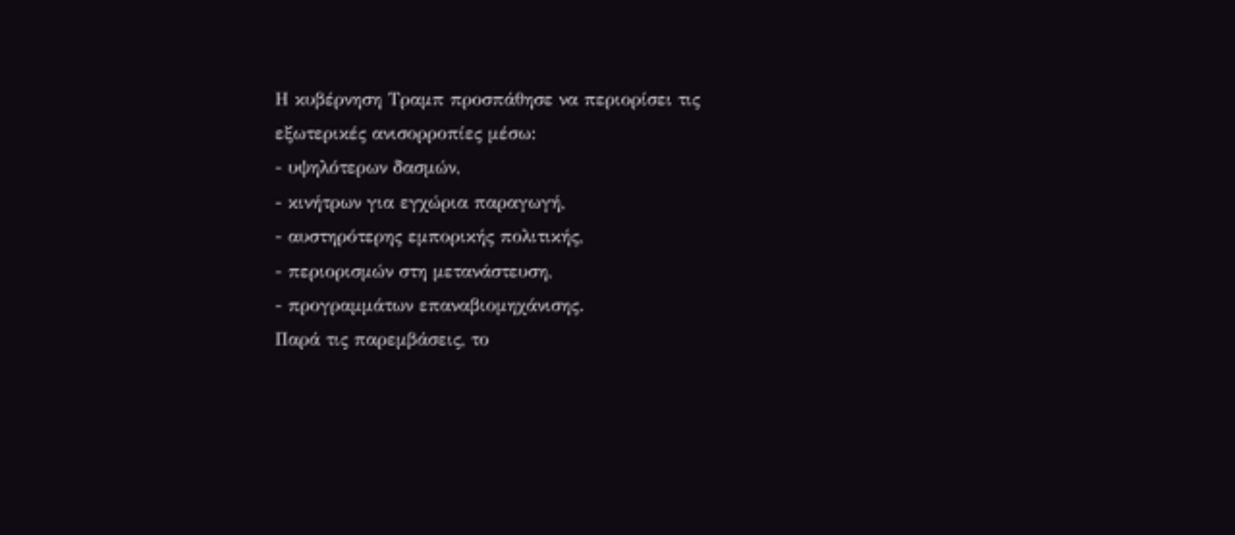Η κυβέρνηση Τραμπ προσπάθησε να περιορίσει τις εξωτερικές ανισορροπίες μέσω:
- υψηλότερων δασμών,
- κινήτρων για εγχώρια παραγωγή,
- αυστηρότερης εμπορικής πολιτικής,
- περιορισμών στη μετανάστευση,
- προγραμμάτων επαναβιομηχάνισης.
Παρά τις παρεμβάσεις, το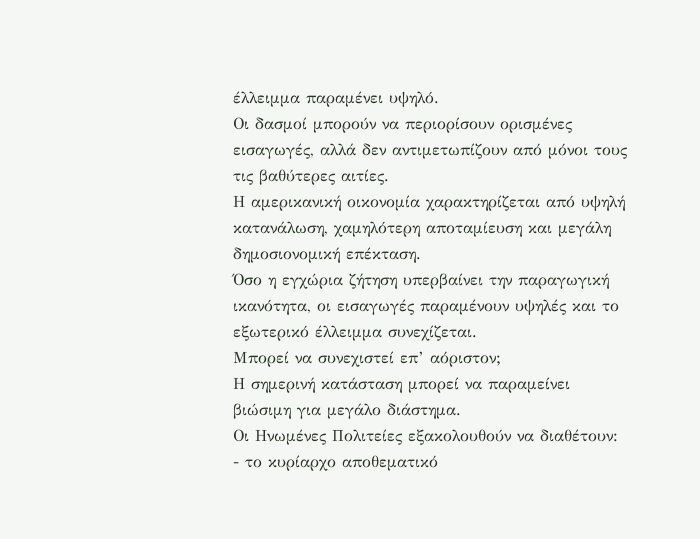έλλειμμα παραμένει υψηλό.
Οι δασμοί μπορούν να περιορίσουν ορισμένες εισαγωγές, αλλά δεν αντιμετωπίζουν από μόνοι τους τις βαθύτερες αιτίες.
Η αμερικανική οικονομία χαρακτηρίζεται από υψηλή κατανάλωση, χαμηλότερη αποταμίευση και μεγάλη δημοσιονομική επέκταση.
Όσο η εγχώρια ζήτηση υπερβαίνει την παραγωγική ικανότητα, οι εισαγωγές παραμένουν υψηλές και το εξωτερικό έλλειμμα συνεχίζεται.
Μπορεί να συνεχιστεί επ’ αόριστον;
Η σημερινή κατάσταση μπορεί να παραμείνει βιώσιμη για μεγάλο διάστημα.
Οι Ηνωμένες Πολιτείες εξακολουθούν να διαθέτουν:
- το κυρίαρχο αποθεματικό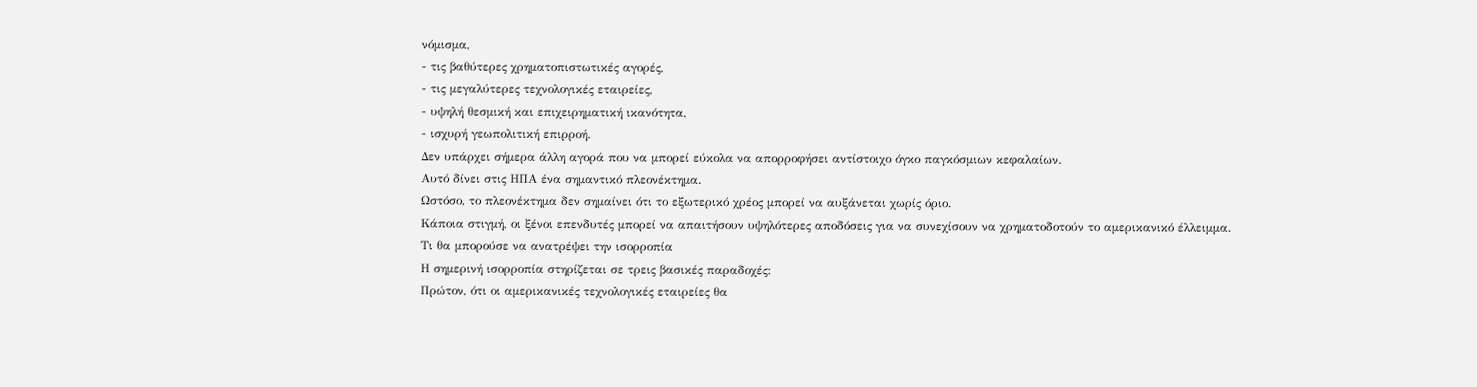νόμισμα,
- τις βαθύτερες χρηματοπιστωτικές αγορές,
- τις μεγαλύτερες τεχνολογικές εταιρείες,
- υψηλή θεσμική και επιχειρηματική ικανότητα,
- ισχυρή γεωπολιτική επιρροή.
Δεν υπάρχει σήμερα άλλη αγορά που να μπορεί εύκολα να απορροφήσει αντίστοιχο όγκο παγκόσμιων κεφαλαίων.
Αυτό δίνει στις ΗΠΑ ένα σημαντικό πλεονέκτημα.
Ωστόσο, το πλεονέκτημα δεν σημαίνει ότι το εξωτερικό χρέος μπορεί να αυξάνεται χωρίς όριο.
Κάποια στιγμή, οι ξένοι επενδυτές μπορεί να απαιτήσουν υψηλότερες αποδόσεις για να συνεχίσουν να χρηματοδοτούν το αμερικανικό έλλειμμα.
Τι θα μπορούσε να ανατρέψει την ισορροπία
Η σημερινή ισορροπία στηρίζεται σε τρεις βασικές παραδοχές:
Πρώτον, ότι οι αμερικανικές τεχνολογικές εταιρείες θα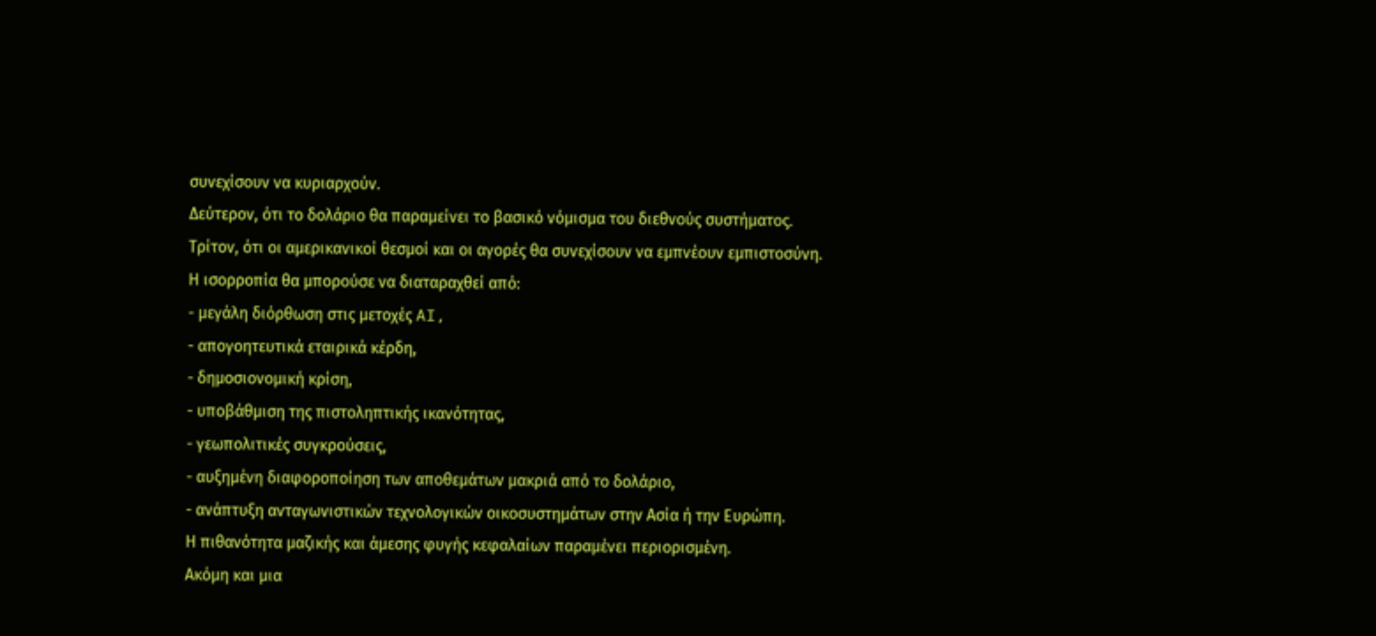συνεχίσουν να κυριαρχούν.
Δεύτερον, ότι το δολάριο θα παραμείνει το βασικό νόμισμα του διεθνούς συστήματος.
Τρίτον, ότι οι αμερικανικοί θεσμοί και οι αγορές θα συνεχίσουν να εμπνέουν εμπιστοσύνη.
Η ισορροπία θα μπορούσε να διαταραχθεί από:
- μεγάλη διόρθωση στις μετοχές AI,
- απογοητευτικά εταιρικά κέρδη,
- δημοσιονομική κρίση,
- υποβάθμιση της πιστοληπτικής ικανότητας,
- γεωπολιτικές συγκρούσεις,
- αυξημένη διαφοροποίηση των αποθεμάτων μακριά από το δολάριο,
- ανάπτυξη ανταγωνιστικών τεχνολογικών οικοσυστημάτων στην Ασία ή την Ευρώπη.
Η πιθανότητα μαζικής και άμεσης φυγής κεφαλαίων παραμένει περιορισμένη.
Ακόμη και μια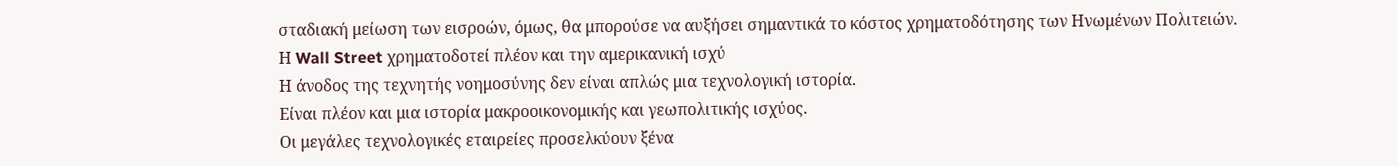σταδιακή μείωση των εισροών, όμως, θα μπορούσε να αυξήσει σημαντικά το κόστος χρηματοδότησης των Ηνωμένων Πολιτειών.
Η Wall Street χρηματοδοτεί πλέον και την αμερικανική ισχύ
Η άνοδος της τεχνητής νοημοσύνης δεν είναι απλώς μια τεχνολογική ιστορία.
Είναι πλέον και μια ιστορία μακροοικονομικής και γεωπολιτικής ισχύος.
Οι μεγάλες τεχνολογικές εταιρείες προσελκύουν ξένα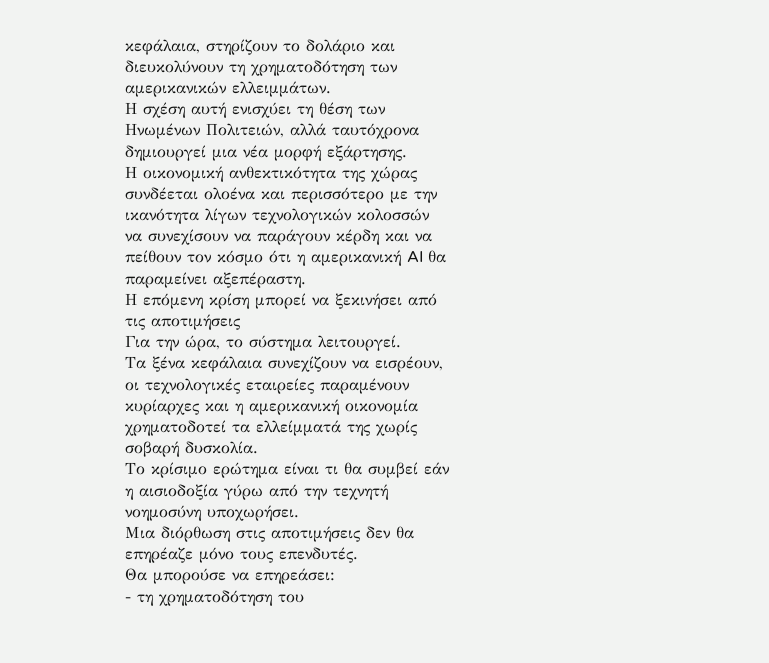κεφάλαια, στηρίζουν το δολάριο και διευκολύνουν τη χρηματοδότηση των αμερικανικών ελλειμμάτων.
Η σχέση αυτή ενισχύει τη θέση των Ηνωμένων Πολιτειών, αλλά ταυτόχρονα δημιουργεί μια νέα μορφή εξάρτησης.
Η οικονομική ανθεκτικότητα της χώρας συνδέεται ολοένα και περισσότερο με την ικανότητα λίγων τεχνολογικών κολοσσών να συνεχίσουν να παράγουν κέρδη και να πείθουν τον κόσμο ότι η αμερικανική AI θα παραμείνει αξεπέραστη.
Η επόμενη κρίση μπορεί να ξεκινήσει από τις αποτιμήσεις
Για την ώρα, το σύστημα λειτουργεί.
Τα ξένα κεφάλαια συνεχίζουν να εισρέουν, οι τεχνολογικές εταιρείες παραμένουν κυρίαρχες και η αμερικανική οικονομία χρηματοδοτεί τα ελλείμματά της χωρίς σοβαρή δυσκολία.
Το κρίσιμο ερώτημα είναι τι θα συμβεί εάν η αισιοδοξία γύρω από την τεχνητή νοημοσύνη υποχωρήσει.
Μια διόρθωση στις αποτιμήσεις δεν θα επηρέαζε μόνο τους επενδυτές.
Θα μπορούσε να επηρεάσει:
- τη χρηματοδότηση του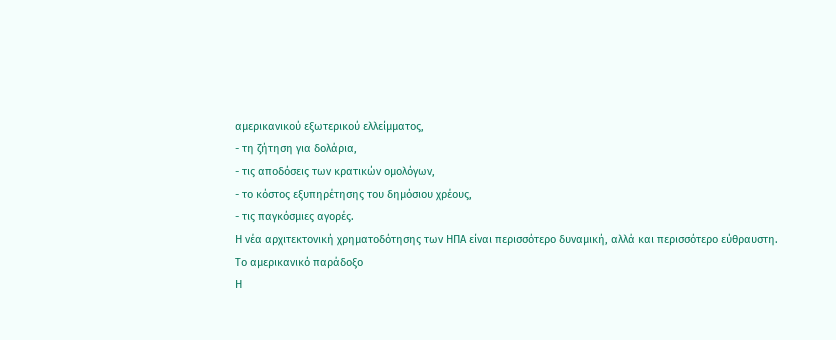αμερικανικού εξωτερικού ελλείμματος,
- τη ζήτηση για δολάρια,
- τις αποδόσεις των κρατικών ομολόγων,
- το κόστος εξυπηρέτησης του δημόσιου χρέους,
- τις παγκόσμιες αγορές.
Η νέα αρχιτεκτονική χρηματοδότησης των ΗΠΑ είναι περισσότερο δυναμική, αλλά και περισσότερο εύθραυστη.
Το αμερικανικό παράδοξο
Η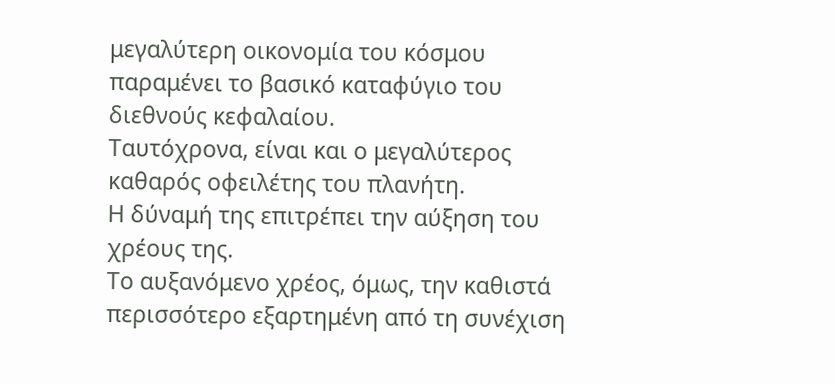μεγαλύτερη οικονομία του κόσμου παραμένει το βασικό καταφύγιο του διεθνούς κεφαλαίου.
Ταυτόχρονα, είναι και ο μεγαλύτερος καθαρός οφειλέτης του πλανήτη.
Η δύναμή της επιτρέπει την αύξηση του χρέους της.
Το αυξανόμενο χρέος, όμως, την καθιστά περισσότερο εξαρτημένη από τη συνέχιση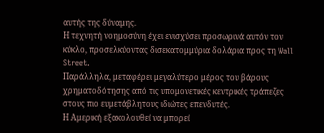αυτής της δύναμης.
Η τεχνητή νοημοσύνη έχει ενισχύσει προσωρινά αυτόν τον κύκλο, προσελκύοντας δισεκατομμύρια δολάρια προς τη Wall Street.
Παράλληλα, μεταφέρει μεγαλύτερο μέρος του βάρους χρηματοδότησης από τις υπομονετικές κεντρικές τράπεζες στους πιο ευμετάβλητους ιδιώτες επενδυτές.
Η Αμερική εξακολουθεί να μπορεί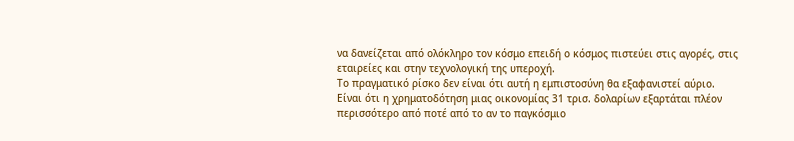να δανείζεται από ολόκληρο τον κόσμο επειδή ο κόσμος πιστεύει στις αγορές, στις εταιρείες και στην τεχνολογική της υπεροχή.
Το πραγματικό ρίσκο δεν είναι ότι αυτή η εμπιστοσύνη θα εξαφανιστεί αύριο.
Είναι ότι η χρηματοδότηση μιας οικονομίας 31 τρισ. δολαρίων εξαρτάται πλέον περισσότερο από ποτέ από το αν το παγκόσμιο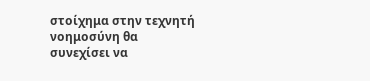στοίχημα στην τεχνητή νοημοσύνη θα συνεχίσει να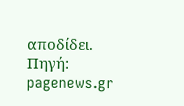αποδίδει.
Πηγή: pagenews.gr